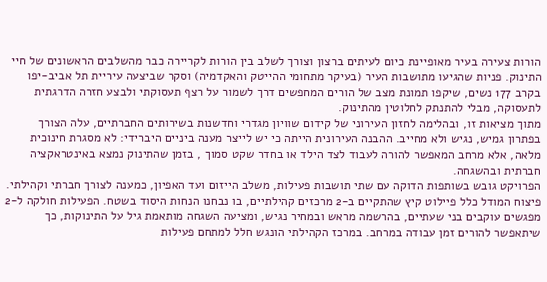הורות צעירה בעיר מאופיינת כיום לעיתים ברצון וצורך לשלב בין הורות לקריירה כבר מהשלבים הראשונים של חיי התינוק. פניות שהגיעו מתושבות העיר (בעיקר מתחומי ההייטק והאקדמיה) וסקר שביצעה עיריית תל אביב-יפו בקרב 177 נשים, שיקפו תמונת מצב של הורים המחפשים דרך לשמור על רצף תעסוקתי ולבצע חזרה הדרגתית לתעסוקה, מבלי להתנתק לחלוטין מהתינוק.
מתוך מציאות זו, ובהלימה לחזון העירוני של קידום שוויון מגדרי וחדשנות בשירותים החברתיים, עלה הצורך בפתרון גמיש, נגיש ולא מחייב. ההבנה העירונית הייתה כי יש לייצר מענה ביניים היברידי: לא מסגרת חינוכית מלאה, אלא מרחב המאפשר להורה לעבוד לצד הילד או בחדר שקט סמוך , בזמן שהתינוק נמצא באינטראקציה חברתית ובהשגחה.
הפרויקט גובש בשותפות הדוקה עם שתי תושבות פעילות, משלב הייזום ועד האפיון, כמענה לצורך חברתי וקהילתי. פיצוח המודל כלל פיילוט קיץ שהתקיים ב-2 מרכזים קהילתיים, בו נבחנו הנחות היסוד בשטח. הפעילות חולקה ל-2 מפגשים עוקבים בני שעתיים, בהרשמה מראש ובמחיר נגיש, ומציעה השגחה מותאמת גיל על התינוקות, כך שיתאפשר להורים זמן עבודה במרחב. במרכז הקהילתי הונגש חלל למתחם פעילות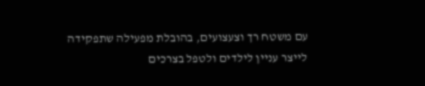עם משטח רך וצעצועים, בהובלת מפעילה שתפקידה לייצר עניין לילדים ולטפל בצרכים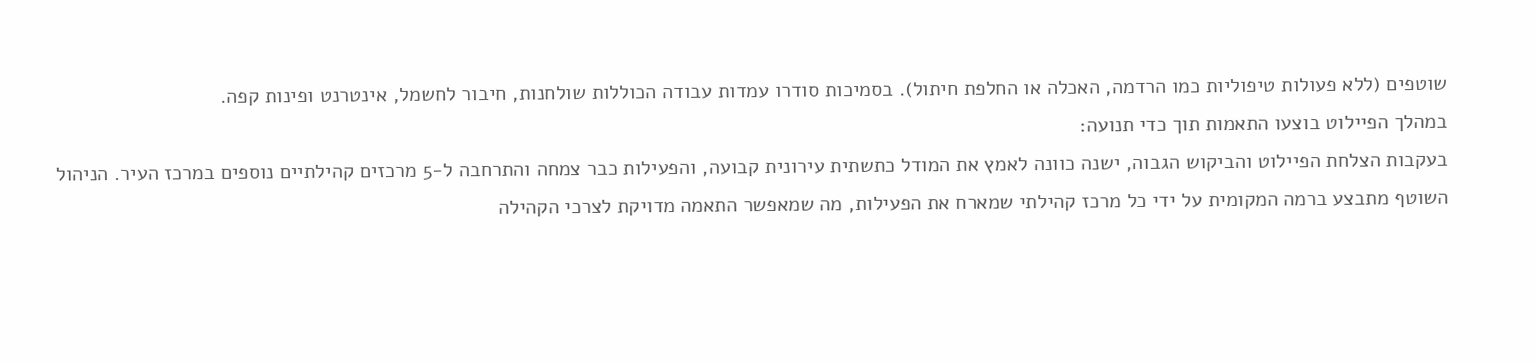שוטפים (ללא פעולות טיפוליות כמו הרדמה, האכלה או החלפת חיתול). בסמיכות סודרו עמדות עבודה הכוללות שולחנות, חיבור לחשמל, אינטרנט ופינות קפה.
במהלך הפיילוט בוצעו התאמות תוך כדי תנועה:
בעקבות הצלחת הפיילוט והביקוש הגבוה, ישנה כוונה לאמץ את המודל כתשתית עירונית קבועה, והפעילות כבר צמחה והתרחבה ל-5 מרכזים קהילתיים נוספים במרכז העיר. הניהול השוטף מתבצע ברמה המקומית על ידי כל מרכז קהילתי שמארח את הפעילות, מה שמאפשר התאמה מדויקת לצרכי הקהילה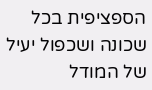הספציפית בכל שכונה ושכפול יעיל של המודל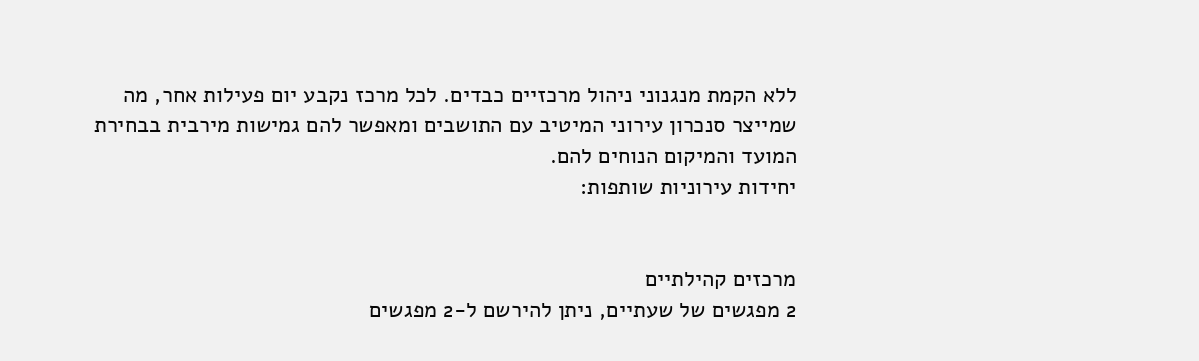ללא הקמת מנגנוני ניהול מרכזיים כבדים. לכל מרכז נקבע יום פעילות אחר, מה שמייצר סנכרון עירוני המיטיב עם התושבים ומאפשר להם גמישות מירבית בבחירת המועד והמיקום הנוחים להם.
יחידות עירוניות שותפות:


מרכזים קהילתיים
2 מפגשים של שעתיים, ניתן להירשם ל-2 מפגשים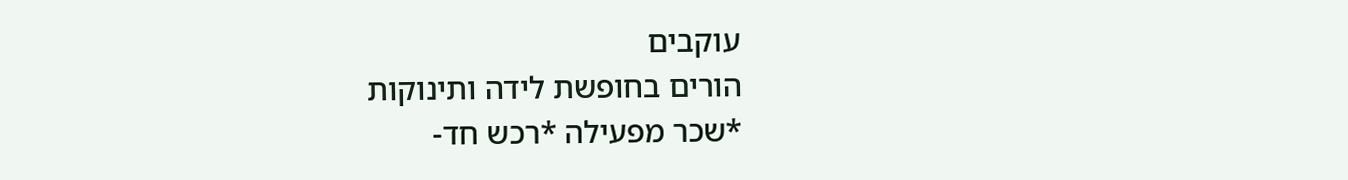עוקבים
הורים בחופשת לידה ותינוקות
*שכר מפעילה *רכש חד-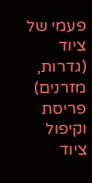פעמי של ציוד (גדרות, מזרנים)
פריסת וקיפול ציוד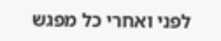לפני ואחרי כל מפגש